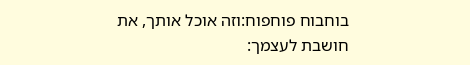בוחבוח פוחפוח:וזה אוכל אותך, את חושבת לעצמך: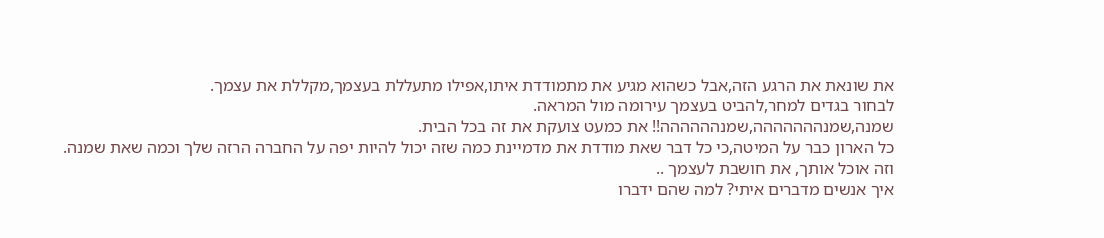את שונאת את הרגע הזה,אבל כשהוא מגיע את מתמודדת איתו,אפילו מתעללת בעצמך,מקללת את עצמך.
לבחור בגדים למחר,להביט בעצמך עירומה מול המראה.
שמנה,שמנההההההה,שמנהההההה!! את כמעט צועקת את זה בכל הבית.
כל הארון כבר על המיטה,כי כל דבר שאת מודדת את מדמיינת כמה שזה יכול להיות יפה על החברה הרזה שלך וכמה שאת שמנה.
וזה אוכל אותך, את חושבת לעצמך ..
איך אנשים מדברים איתי? למה שהם ידברו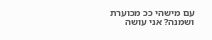עם מישהי ככ מכוערת ושמנה? אני עושה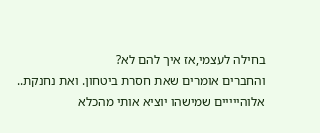בחילה לעצמי,אז איך להם לא?
והחברים אומרים שאת חסרת ביטחון. ואת נחנקת.. אלוהייייים שמישהו יוציא אותי מהכלא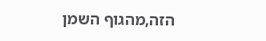הזה,מהגוף השמן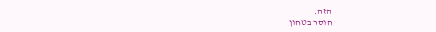הזה.
חוסר בטחון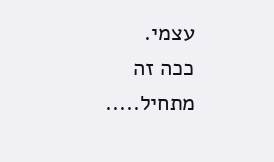עצמי.
ככה זה מתחיל.....